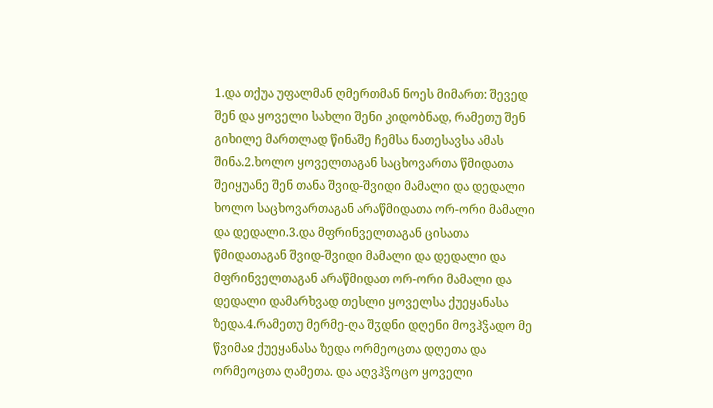1.და თქუა უფალმან ღმერთმან ნოეს მიმართ: შევედ შენ და ყოველი სახლი შენი კიდობნად, რამეთუ შენ გიხილე მართლად წინაშე ჩემსა ნათესავსა ამას შინა.2.ხოლო ყოველთაგან საცხოვართა წმიდათა შეიყუანე შენ თანა შვიდ-შვიდი მამალი და დედალი ხოლო საცხოვართაგან არაწმიდათა ორ-ორი მამალი და დედალი.3.და მფრინველთაგან ცისათა წმიდათაგან შვიდ-შვიდი მამალი და დედალი და მფრინველთაგან არაწმიდათ ორ-ორი მამალი და დედალი დამარხვად თესლი ყოველსა ქუეყანასა ზედა.4.რამეთუ მერმე-ღა შჳდნი დღენი მოვჰჴადო მე წვიმაჲ ქუეყანასა ზედა ორმეოცთა დღეთა და ორმეოცთა ღამეთა. და აღვჰჴოცო ყოველი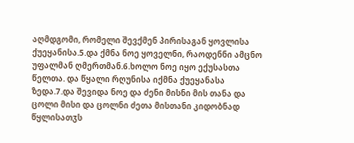აღმდგომი, რომელი შევქმენ პირისაგან ყოვლისა ქუეყანისა.5.და ქმნა ნოე ყოველნი, რაოდენნი ამცნო უფალმან ღმერთმან.6.ხოლო ნოე იყო ექუსასთა წელთა. და წყალი რღუნისა იქმნა ქუეყანასა ზედა.7.და შევიდა ნოე და ძენი მისნი მის თანა და ცოლი მისი და ცოლნი ძეთა მისთანი კიდობნად წყლისათჳს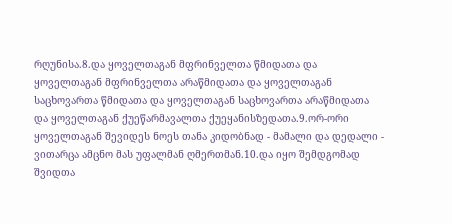რღუნისა.8.და ყოველთაგან მფრინველთა წმიდათა და ყოველთაგან მფრინველთა არაწმიდათა და ყოველთაგან საცხოვართა წმიდათა და ყოველთაგან საცხოვართა არაწმიდათა და ყოველთაგან ქუეწარმავალთა ქუეყანისზედათა.9.ორ-ორი ყოველთაგან შევიდეს ნოეს თანა კიდობნად - მამალი და დედალი - ვითარცა ამცნო მას უფალმან ღმერთმან.10.და იყო შემდგომად შვიდთა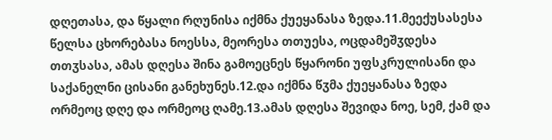დღეთასა, და წყალი რღუნისა იქმნა ქუეყანასა ზედა.11.მეექუსასესა წელსა ცხორებასა ნოესსა, მეორესა თთუესა, ოცდამეშჳდესა თთჳსასა, ამას დღესა შინა გამოეცნეს წყარონი უფსკრულისანი და საქანელნი ცისანი განეხუნეს.12.და იქმნა წჳმა ქუეყანასა ზედა ორმეოც დღე და ორმეოც ღამე.13.ამას დღესა შევიდა ნოე, სემ, ქამ და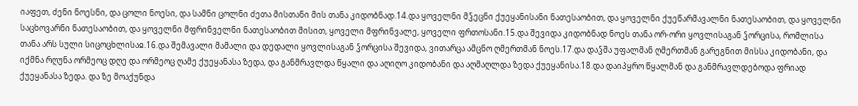იაფეთ, ძენი ნოესნი, და ცოლი ნოესი, და სამნი ცოლნი ძეთა მისთანი მის თანა კიდობნად.14.და ყოველნი მჴეცნი ქუეყანისანი ნათესაობით, და ყოველნი ქუეწარმავალნი ნათესაობით, და ყოველნი საცხოვარნი ნათესაობით, და ყოველნი მფრინველნი ნათესაობით მისით, ყოველი მფრინვალე, ყოველი ფრთოსანი.15.და შევიდა კიდობნად ნოეს თანა ორ-ორი ყოვლისაგან ჴორცისა, რომლისა თანა არს სული სიცოცხლისაჲ.16.და შემავალი მამალი და დედალი ყოვლისაგან ჴორცისა შევიდა, ვითარცა ამცნო ღმერთმან ნოეს.17.და დაჴშა უფალმან ღმერთმან გარეგნით მისსა კიდობანი, და იქმნა რღუნა ორმეოც დღე და ორმეოც ღამე ქუეყანასა ზედა, და განმრავლდა წყალი და აღიღო კიდობანი და აღმაღლდა ზედა ქუეყანისა.18.და დაიპყრო წყალმან და განმრავლდებოდა ფრიად ქუეყანასა ზედა. და ზე მოაქუნდა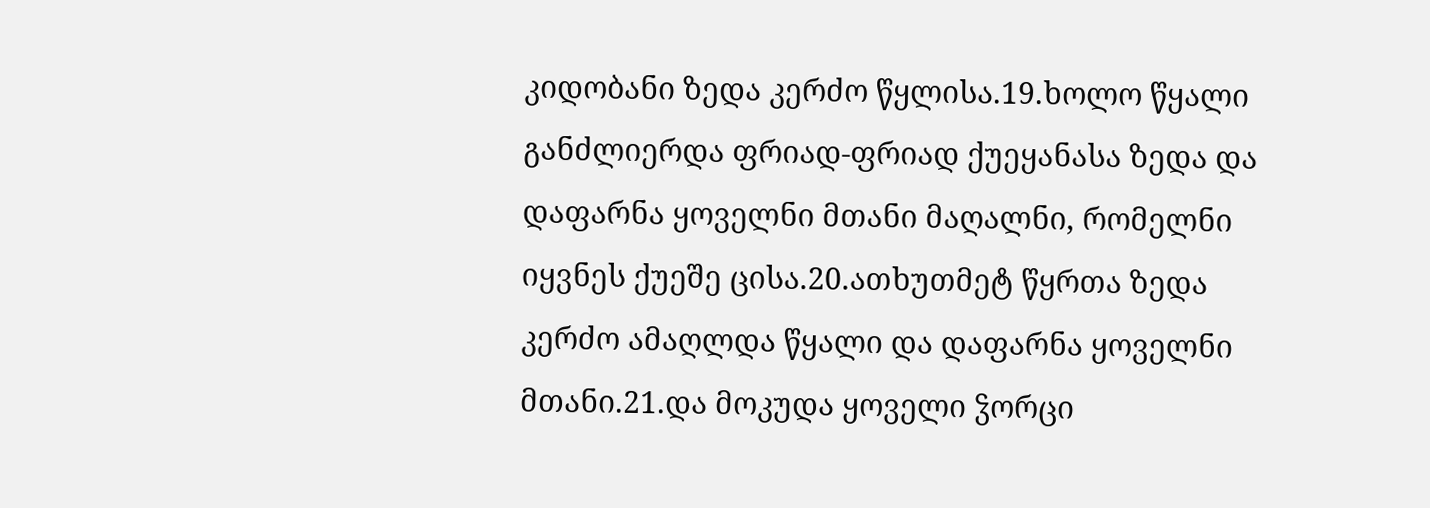კიდობანი ზედა კერძო წყლისა.19.ხოლო წყალი განძლიერდა ფრიად-ფრიად ქუეყანასა ზედა და დაფარნა ყოველნი მთანი მაღალნი, რომელნი იყვნეს ქუეშე ცისა.20.ათხუთმეტ წყრთა ზედა კერძო ამაღლდა წყალი და დაფარნა ყოველნი მთანი.21.და მოკუდა ყოველი ჴორცი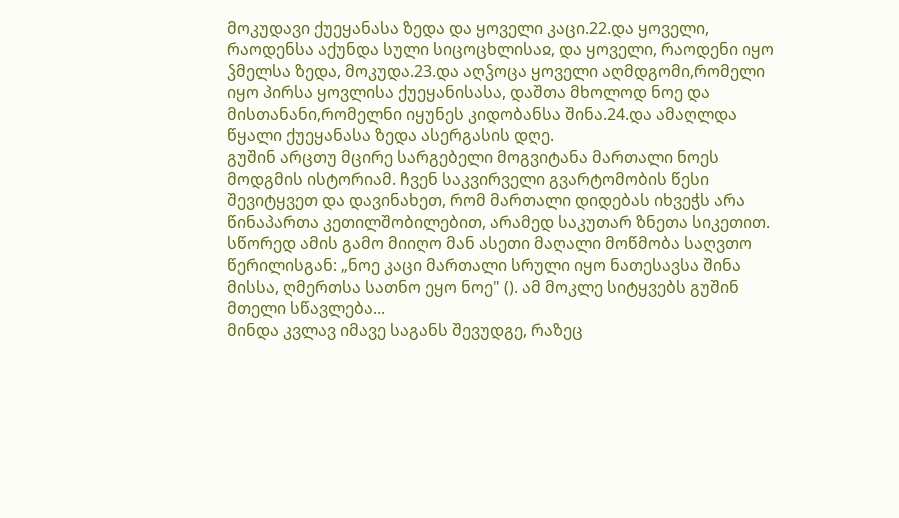მოკუდავი ქუეყანასა ზედა და ყოველი კაცი.22.და ყოველი, რაოდენსა აქუნდა სული სიცოცხლისაჲ, და ყოველი, რაოდენი იყო ჴმელსა ზედა, მოკუდა.23.და აღჴოცა ყოველი აღმდგომი,რომელი იყო პირსა ყოვლისა ქუეყანისასა, დაშთა მხოლოდ ნოე და მისთანანი,რომელნი იყუნეს კიდობანსა შინა.24.და ამაღლდა წყალი ქუეყანასა ზედა ასერგასის დღე.
გუშინ არცთუ მცირე სარგებელი მოგვიტანა მართალი ნოეს მოდგმის ისტორიამ. ჩვენ საკვირველი გვარტომობის წესი შევიტყვეთ და დავინახეთ, რომ მართალი დიდებას იხვეჭს არა წინაპართა კეთილშობილებით, არამედ საკუთარ ზნეთა სიკეთით. სწორედ ამის გამო მიიღო მან ასეთი მაღალი მოწმობა საღვთო წერილისგან: „ნოე კაცი მართალი სრული იყო ნათესავსა შინა მისსა, ღმერთსა სათნო ეყო ნოე" (). ამ მოკლე სიტყვებს გუშინ მთელი სწავლება...
მინდა კვლავ იმავე საგანს შევუდგე, რაზეც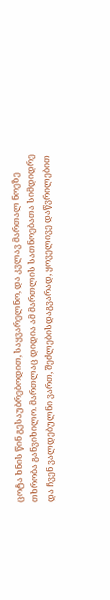ცოტა ხნის წინ გესაუბრებოდით, საყვარელნო, და კვლავ მართალ ნოეზე თხრობა განვიხილო. მართლაც დიდია ამ მართლის სათნოებათა სიმდიდრე და ჩვენ ვალდებულნი ვართ, შეძლებისდაგვარად, ყოველივე დაწვრილებით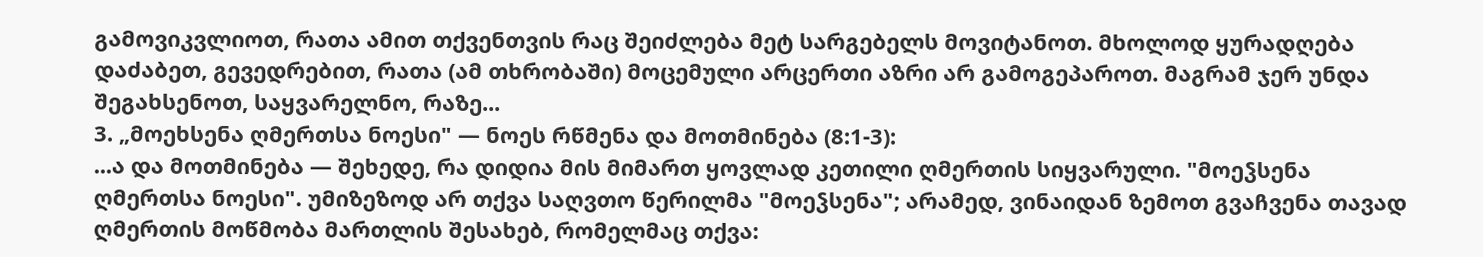გამოვიკვლიოთ, რათა ამით თქვენთვის რაც შეიძლება მეტ სარგებელს მოვიტანოთ. მხოლოდ ყურადღება დაძაბეთ, გევედრებით, რათა (ამ თხრობაში) მოცემული არცერთი აზრი არ გამოგეპაროთ. მაგრამ ჯერ უნდა შეგახსენოთ, საყვარელნო, რაზე...
3. „მოეხსენა ღმერთსა ნოესი" — ნოეს რწმენა და მოთმინება (8:1-3):
...ა და მოთმინება — შეხედე, რა დიდია მის მიმართ ყოვლად კეთილი ღმერთის სიყვარული. "მოეჴსენა ღმერთსა ნოესი". უმიზეზოდ არ თქვა საღვთო წერილმა "მოეჴსენა"; არამედ, ვინაიდან ზემოთ გვაჩვენა თავად ღმერთის მოწმობა მართლის შესახებ, რომელმაც თქვა: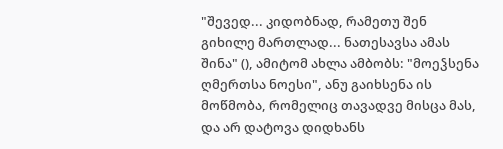"შევედ... კიდობნად, რამეთუ შენ გიხილე მართლად... ნათესავსა ამას შინა" (), ამიტომ ახლა ამბობს: "მოეჴსენა ღმერთსა ნოესი", ანუ გაიხსენა ის მოწმობა, რომელიც თავადვე მისცა მას, და არ დატოვა დიდხანს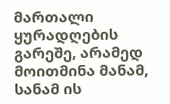მართალი ყურადღების გარეშე, არამედ მოითმინა მანამ, სანამ ის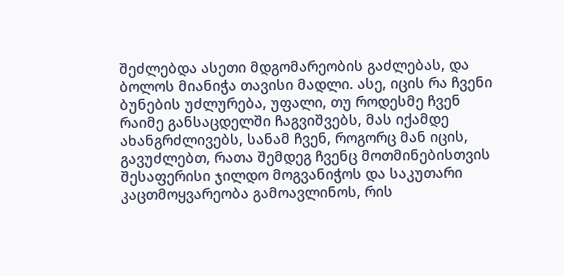შეძლებდა ასეთი მდგომარეობის გაძლებას, და ბოლოს მიანიჭა თავისი მადლი. ასე, იცის რა ჩვენი ბუნების უძლურება, უფალი, თუ როდესმე ჩვენ რაიმე განსაცდელში ჩაგვიშვებს, მას იქამდე ახანგრძლივებს, სანამ ჩვენ, როგორც მან იცის, გავუძლებთ, რათა შემდეგ ჩვენც მოთმინებისთვის შესაფერისი ჯილდო მოგვანიჭოს და საკუთარი კაცთმოყვარეობა გამოავლინოს, რის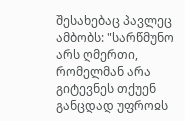შესახებაც პავლეც ამბობს: "სარწმუნო არს ღმერთი, რომელმან არა გიტევნეს თქუენ განცდად უფროჲს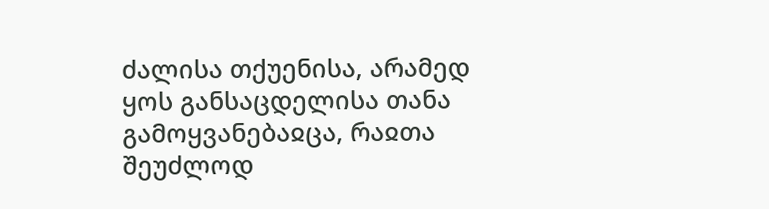ძალისა თქუენისა, არამედ ყოს განსაცდელისა თანა გამოყვანებაჲცა, რაჲთა შეუძლოდ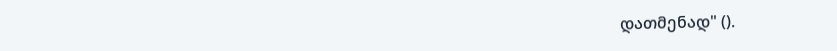დათმენად" ().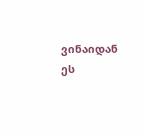ვინაიდან ეს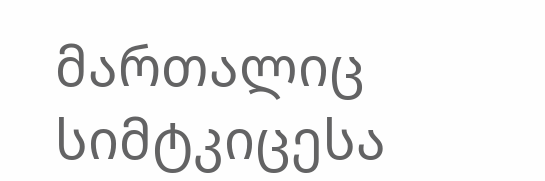მართალიც სიმტკიცესა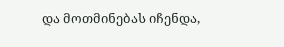და მოთმინებას იჩენდა,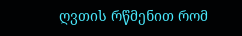ღვთის რწმენით რომ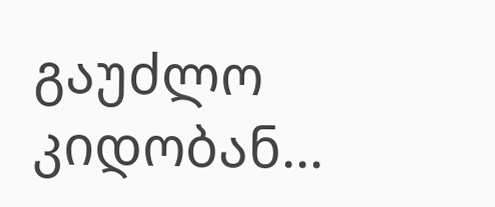გაუძლო კიდობან...